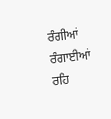ਰੰਗੀਆਂ ਰੰਗਾਈਆਂ ਰਹਿ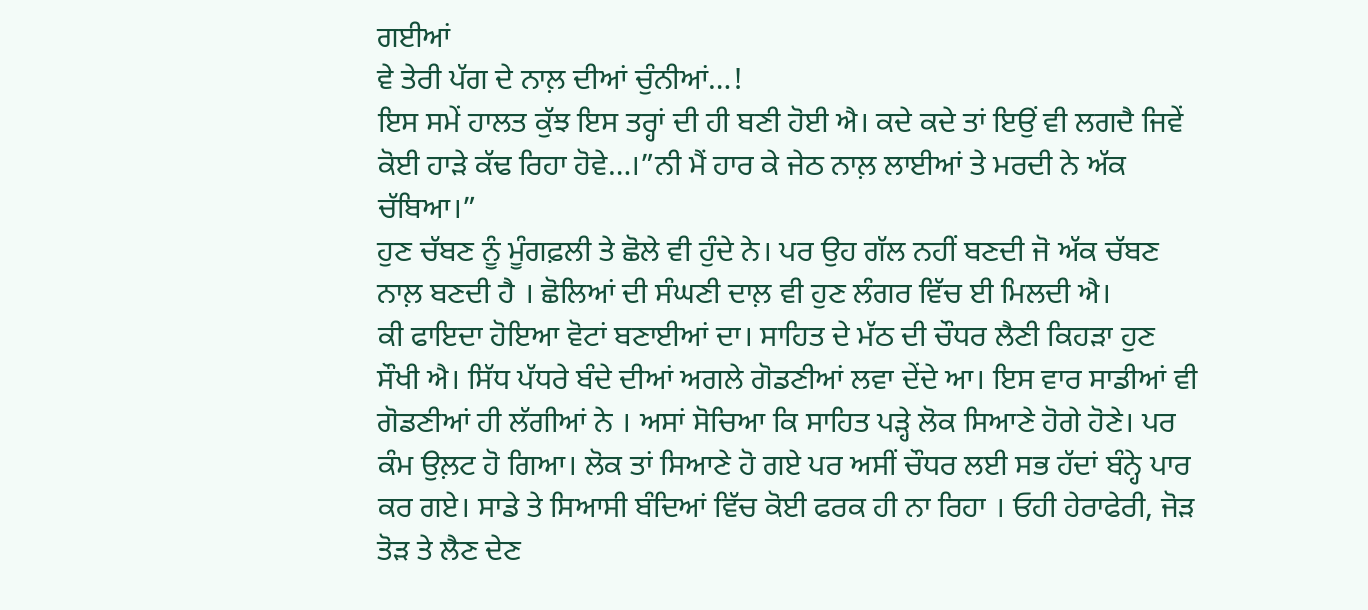ਗਈਆਂ
ਵੇ ਤੇਰੀ ਪੱਗ ਦੇ ਨਾਲ਼ ਦੀਆਂ ਚੁੰਨੀਆਂ…!
ਇਸ ਸਮੇਂ ਹਾਲਤ ਕੁੱਝ ਇਸ ਤਰ੍ਹਾਂ ਦੀ ਹੀ ਬਣੀ ਹੋਈ ਐ। ਕਦੇ ਕਦੇ ਤਾਂ ਇਉਂ ਵੀ ਲਗਦੈ ਜਿਵੇਂ ਕੋਈ ਹਾੜੇ ਕੱਢ ਰਿਹਾ ਹੋਵੇ…।”ਨੀ ਮੈਂ ਹਾਰ ਕੇ ਜੇਠ ਨਾਲ਼ ਲਾਈਆਂ ਤੇ ਮਰਦੀ ਨੇ ਅੱਕ ਚੱਬਿਆ।”
ਹੁਣ ਚੱਬਣ ਨੂੰ ਮੂੰਗਫ਼ਲੀ ਤੇ ਛੋਲੇ ਵੀ ਹੁੰਦੇ ਨੇ। ਪਰ ਉਹ ਗੱਲ ਨਹੀਂ ਬਣਦੀ ਜੋ ਅੱਕ ਚੱਬਣ ਨਾਲ਼ ਬਣਦੀ ਹੈ । ਛੋਲਿਆਂ ਦੀ ਸੰਘਣੀ ਦਾਲ਼ ਵੀ ਹੁਣ ਲੰਗਰ ਵਿੱਚ ਈ ਮਿਲਦੀ ਐ।
ਕੀ ਫਾਇਦਾ ਹੋਇਆ ਵੋਟਾਂ ਬਣਾਈਆਂ ਦਾ। ਸਾਹਿਤ ਦੇ ਮੱਠ ਦੀ ਚੌਧਰ ਲੈਣੀ ਕਿਹੜਾ ਹੁਣ ਸੌਖੀ ਐ। ਸਿੱਧ ਪੱਧਰੇ ਬੰਦੇ ਦੀਆਂ ਅਗਲੇ ਗੋਡਣੀਆਂ ਲਵਾ ਦੇਂਦੇ ਆ। ਇਸ ਵਾਰ ਸਾਡੀਆਂ ਵੀ ਗੋਡਣੀਆਂ ਹੀ ਲੱਗੀਆਂ ਨੇ । ਅਸਾਂ ਸੋਚਿਆ ਕਿ ਸਾਹਿਤ ਪੜ੍ਹੇ ਲੋਕ ਸਿਆਣੇ ਹੋਗੇ ਹੋਣੇ। ਪਰ ਕੰਮ ਉਲ਼ਟ ਹੋ ਗਿਆ। ਲੋਕ ਤਾਂ ਸਿਆਣੇ ਹੋ ਗਏ ਪਰ ਅਸੀਂ ਚੌਧਰ ਲਈ ਸਭ ਹੱਦਾਂ ਬੰਨ੍ਹੇ ਪਾਰ ਕਰ ਗਏ। ਸਾਡੇ ਤੇ ਸਿਆਸੀ ਬੰਦਿਆਂ ਵਿੱਚ ਕੋਈ ਫਰਕ ਹੀ ਨਾ ਰਿਹਾ । ਓਹੀ ਹੇਰਾਫੇਰੀ, ਜੋੜ ਤੋੜ ਤੇ ਲੈਣ ਦੇਣ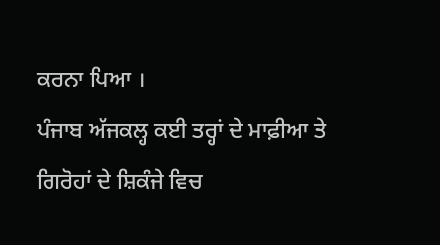ਕਰਨਾ ਪਿਆ ।
ਪੰਜਾਬ ਅੱਜਕਲ੍ਹ ਕਈ ਤਰ੍ਹਾਂ ਦੇ ਮਾਫ਼ੀਆ ਤੇ ਗਿਰੋਹਾਂ ਦੇ ਸ਼ਿਕੰਜੇ ਵਿਚ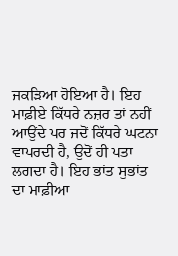ਜਕੜਿਆ ਹੋਇਆ ਹੈ। ਇਹ ਮਾਫ਼ੀਏ ਕਿੱਧਰੇ ਨਜ਼ਰ ਤਾਂ ਨਹੀਂ ਆਉਂਦੇ ਪਰ ਜਦੋਂ ਕਿੱਧਰੇ ਘਟਨਾ ਵਾਪਰਦੀ ਹੈ, ਉਦੋਂ ਹੀ ਪਤਾ ਲਗਦਾ ਹੈ। ਇਹ ਭਾਂਤ ਸੁਭਾਂਤ ਦਾ ਮਾਫ਼ੀਆ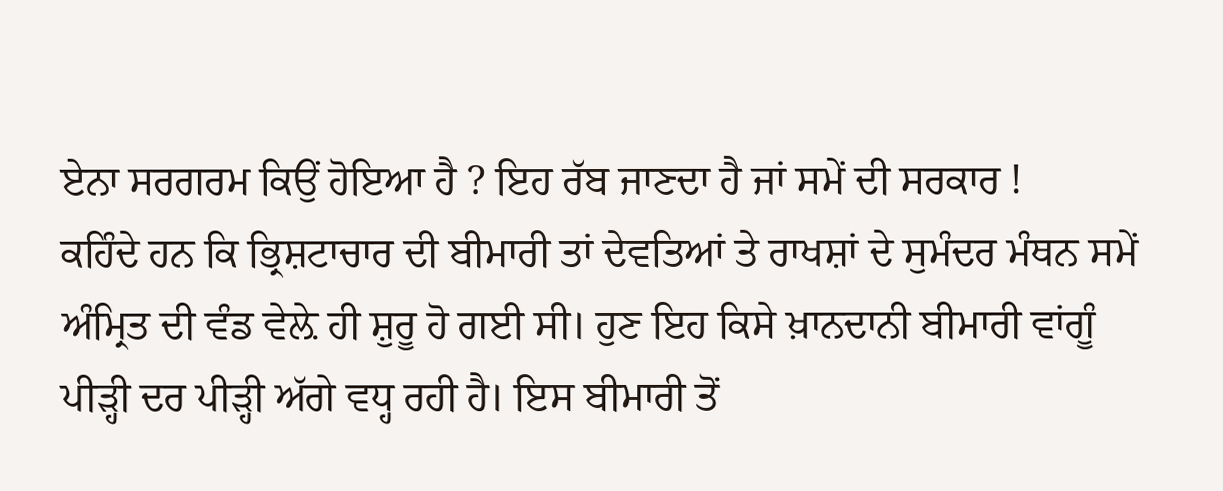ਏਨਾ ਸਰਗਰਮ ਕਿਉਂ ਹੋਇਆ ਹੈ ? ਇਹ ਰੱਬ ਜਾਣਦਾ ਹੈ ਜਾਂ ਸਮੇਂ ਦੀ ਸਰਕਾਰ !
ਕਹਿੰਦੇ ਹਨ ਕਿ ਭ੍ਰਿਸ਼ਟਾਚਾਰ ਦੀ ਬੀਮਾਰੀ ਤਾਂ ਦੇਵਤਿਆਂ ਤੇ ਰਾਖਸ਼ਾਂ ਦੇ ਸੁਮੰਦਰ ਮੰਥਨ ਸਮੇਂ ਅੰਮ੍ਰਿਤ ਦੀ ਵੰਡ ਵੇਲ਼ੇ ਹੀ ਸ਼ੁਰੂ ਹੋ ਗਈ ਸੀ। ਹੁਣ ਇਹ ਕਿਸੇ ਖ਼ਾਨਦਾਨੀ ਬੀਮਾਰੀ ਵਾਂਗੂੰ ਪੀੜ੍ਹੀ ਦਰ ਪੀੜ੍ਹੀ ਅੱਗੇ ਵਧ੍ਹ ਰਹੀ ਹੈ। ਇਸ ਬੀਮਾਰੀ ਤੋਂ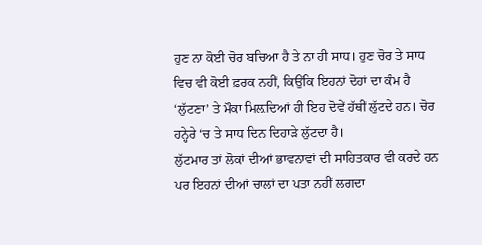ਹੁਣ ਨਾ ਕੋਈ ਚੋਰ ਬਚਿਆ ਹੈ ਤੇ ਨਾ ਹੀ ਸਾਧ। ਹੁਣ ਚੋਰ ਤੇ ਸਾਧ ਵਿਚ ਵੀ ਕੋਈ ਫ਼ਰਕ ਨਹੀਂ, ਕਿਉਂਕਿ ਇਹਨਾਂ ਦੋਹਾਂ ਦਾ ਕੰਮ ਹੈ ‘ਲੁੱਟਣਾ’ ਤੇ ਮੌਕਾ ਮਿਲ਼ਦਿਆਂ ਹੀ ਇਹ ਦੋਵੇਂ ਹੱਥੀਂ ਲੁੱਟਦੇ ਹਨ। ਚੋਰ ਹਨ੍ਹੇਰੇ ‘ਚ ਤੇ ਸਾਧ ਦਿਨ ਦਿਹਾੜੇ ਲੁੱਟਦਾ ਹੈ।
ਲੁੱਟਮਾਰ ਤਾਂ ਲੋਕਾਂ ਦੀਆਂ ਭਾਵਨਾਵਾਂ ਦੀ ਸਾਹਿਤਕਾਰ ਵੀ ਕਰਦੇ ਹਨ ਪਰ ਇਹਨਾਂ ਦੀਆਂ ਚਾਲਾਂ ਦਾ ਪਤਾ ਨਹੀਂ ਲਗਦਾ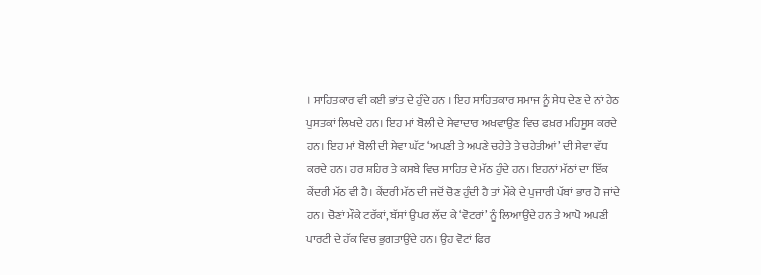। ਸਾਹਿਤਕਾਰ ਵੀ ਕਈ ਭਾਂਤ ਦੇ ਹੁੰਦੇ ਹਨ । ਇਹ ਸਾਹਿਤਕਾਰ ਸਮਾਜ ਨੂੰ ਸੇਧ ਦੇਣ ਦੇ ਨਾਂ ਹੇਠ ਪੁਸਤਕਾਂ ਲਿਖਦੇ ਹਨ। ਇਹ ਮਾਂ ਬੋਲੀ ਦੇ ਸੇਵਾਦਾਰ ਅਖਵਾਉਣ ਵਿਚ ਫਖ਼ਰ ਮਹਿਸੂਸ ਕਰਦੇ ਹਨ। ਇਹ ਮਾਂ ਬੋਲੀ ਦੀ ਸੇਵਾ ਘੱਟ ‘ਅਪਣੀ ਤੇ ਅਪਣੇ ਚਹੇਤੇ ਤੇ ਚਹੇਤੀਆਂ’ ਦੀ ਸੇਵਾ ਵੱਧ ਕਰਦੇ ਹਨ। ਹਰ ਸ਼ਹਿਰ ਤੇ ਕਸਬੇ ਵਿਚ ਸਾਹਿਤ ਦੇ ਮੱਠ ਹੁੰਦੇ ਹਨ। ਇਹਨਾਂ ਮੱਠਾਂ ਦਾ ਇੱਕ ਕੇਂਦਰੀ ਮੱਠ ਵੀ ਹੈ। ਕੇਂਦਰੀ ਮੱਠ ਦੀ ਜਦੋਂ ਚੋਣ ਹੁੰਦੀ ਹੈ ਤਾਂ ਮੌਕੇ ਦੇ ਪੁਜਾਰੀ ਪੱਬਾਂ ਭਾਰ ਹੋ ਜਾਂਦੇ ਹਨ। ਚੋਣਾਂ ਮੌਕੇ ਟਰੱਕਾਂ, ਬੱਸਾਂ ਉਪਰ ਲੱਦ ਕੇ ‘ਵੋਟਰਾਂ’ ਨੂੰ ਲਿਆਉਂਦੇ ਹਨ ਤੇ ਆਪੋ ਅਪਣੀ ਪਾਰਟੀ ਦੇ ਹੱਕ ਵਿਚ ਭੁਗਤਾਉਂਦੇ ਹਨ। ਉਹ ਵੋਟਾਂ ਫਿਰ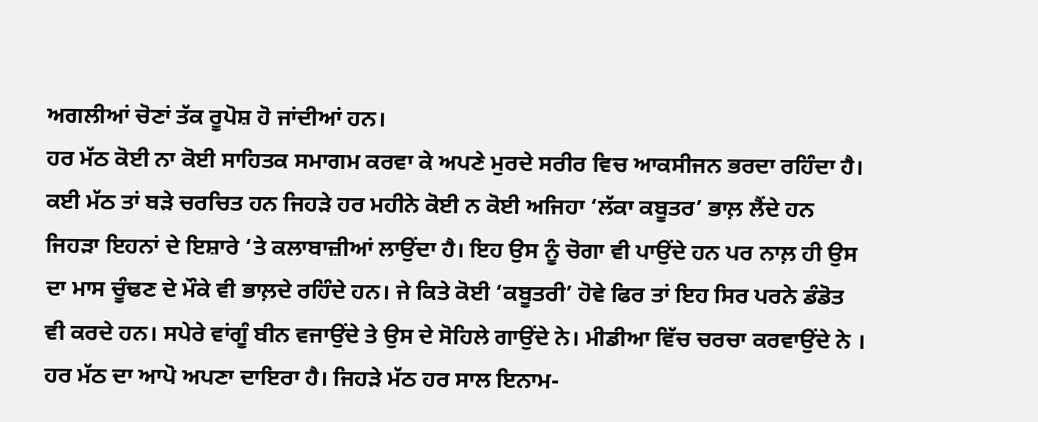ਅਗਲੀਆਂ ਚੋਣਾਂ ਤੱਕ ਰੂਪੋਸ਼ ਹੋ ਜਾਂਦੀਆਂ ਹਨ।
ਹਰ ਮੱਠ ਕੋਈ ਨਾ ਕੋਈ ਸਾਹਿਤਕ ਸਮਾਗਮ ਕਰਵਾ ਕੇ ਅਪਣੇ ਮੁਰਦੇ ਸਰੀਰ ਵਿਚ ਆਕਸੀਜਨ ਭਰਦਾ ਰਹਿੰਦਾ ਹੈ। ਕਈ ਮੱਠ ਤਾਂ ਬੜੇ ਚਰਚਿਤ ਹਨ ਜਿਹੜੇ ਹਰ ਮਹੀਨੇ ਕੋਈ ਨ ਕੋਈ ਅਜਿਹਾ ‘ਲੱਕਾ ਕਬੂਤਰ’ ਭਾਲ਼ ਲੈਂਦੇ ਹਨ ਜਿਹੜਾ ਇਹਨਾਂ ਦੇ ਇਸ਼ਾਰੇ ‘ਤੇ ਕਲਾਬਾਜ਼ੀਆਂ ਲਾਉਂਦਾ ਹੈ। ਇਹ ਉਸ ਨੂੰ ਚੋਗਾ ਵੀ ਪਾਉਂਦੇ ਹਨ ਪਰ ਨਾਲ਼ ਹੀ ਉਸ ਦਾ ਮਾਸ ਚੂੰਢਣ ਦੇ ਮੌਕੇ ਵੀ ਭਾਲ਼ਦੇ ਰਹਿੰਦੇ ਹਨ। ਜੇ ਕਿਤੇ ਕੋਈ ‘ਕਬੂਤਰੀ’ ਹੋਵੇ ਫਿਰ ਤਾਂ ਇਹ ਸਿਰ ਪਰਨੇ ਡੰਡੋਤ ਵੀ ਕਰਦੇ ਹਨ। ਸਪੇਰੇ ਵਾਂਗੂੰ ਬੀਨ ਵਜਾਉਂਦੇ ਤੇ ਉਸ ਦੇ ਸੋਹਿਲੇ ਗਾਉਂਦੇ ਨੇ। ਮੀਡੀਆ ਵਿੱਚ ਚਰਚਾ ਕਰਵਾਉਂਦੇ ਨੇ ।
ਹਰ ਮੱਠ ਦਾ ਆਪੋ ਅਪਣਾ ਦਾਇਰਾ ਹੈ। ਜਿਹੜੇ ਮੱਠ ਹਰ ਸਾਲ ਇਨਾਮ-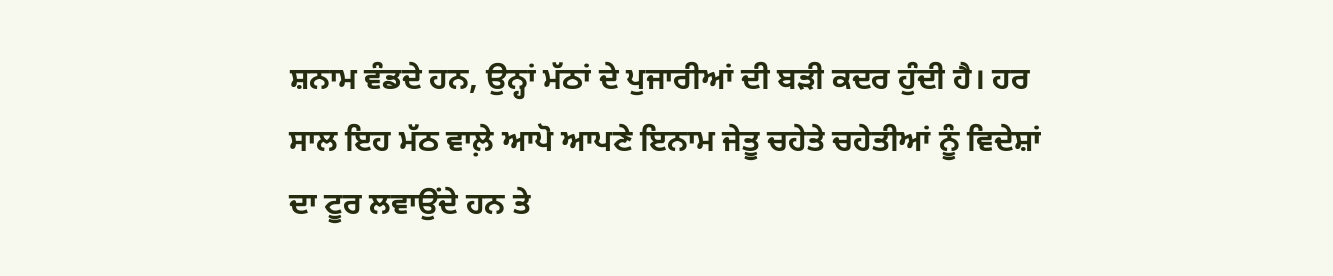ਸ਼ਨਾਮ ਵੰਡਦੇ ਹਨ, ਉਨ੍ਹਾਂ ਮੱਠਾਂ ਦੇ ਪੁਜਾਰੀਆਂ ਦੀ ਬੜੀ ਕਦਰ ਹੁੰਦੀ ਹੈ। ਹਰ ਸਾਲ ਇਹ ਮੱਠ ਵਾਲ਼ੇ ਆਪੋ ਆਪਣੇ ਇਨਾਮ ਜੇਤੂ ਚਹੇਤੇ ਚਹੇਤੀਆਂ ਨੂੰ ਵਿਦੇਸ਼ਾਂ ਦਾ ਟੂਰ ਲਵਾਉਂਦੇ ਹਨ ਤੇ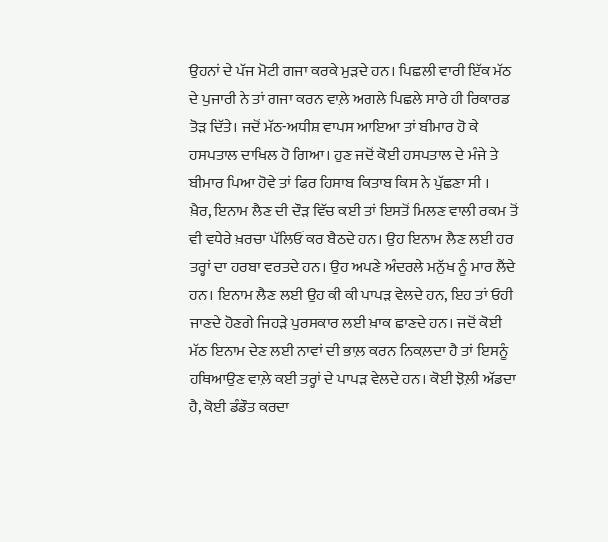ਉਹਨਾਂ ਦੇ ਪੱਜ ਮੋਟੀ ਗਜਾ ਕਰਕੇ ਮੁੜਦੇ ਹਨ। ਪਿਛਲੀ ਵਾਰੀ ਇੱਕ ਮੱਠ ਦੇ ਪੁਜਾਰੀ ਨੇ ਤਾਂ ਗਜਾ ਕਰਨ ਵਾਲ਼ੇ ਅਗਲੇ ਪਿਛਲੇ ਸਾਰੇ ਹੀ ਰਿਕਾਰਡ ਤੋੜ ਦਿੱਤੇ। ਜਦੋਂ ਮੱਠ-ਅਧੀਸ਼ ਵਾਪਸ ਆਇਆ ਤਾਂ ਬੀਮਾਰ ਹੋ ਕੇ ਹਸਪਤਾਲ ਦਾਖਿਲ ਹੋ ਗਿਆ। ਹੁਣ ਜਦੋਂ ਕੋਈ ਹਸਪਤਾਲ ਦੇ ਮੰਜੇ ਤੇ ਬੀਮਾਰ ਪਿਆ ਹੋਵੇ ਤਾਂ ਫਿਰ ਹਿਸਾਬ ਕਿਤਾਬ ਕਿਸ ਨੇ ਪੁੱਛਣਾ ਸੀ ।
ਖ਼ੈਰ, ਇਨਾਮ ਲੈਣ ਦੀ ਦੌੜ ਵਿੱਚ ਕਈ ਤਾਂ ਇਸਤੋਂ ਮਿਲਣ ਵਾਲੀ ਰਕਮ ਤੋਂ ਵੀ ਵਧੇਰੇ ਖ਼ਰਚਾ ਪੱਲਿਓਂ ਕਰ ਬੈਠਦੇ ਹਨ। ਉਹ ਇਨਾਮ ਲੈਣ ਲਈ ਹਰ ਤਰ੍ਹਾਂ ਦਾ ਹਰਬਾ ਵਰਤਦੇ ਹਨ। ਉਹ ਅਪਣੇ ਅੰਦਰਲੇ ਮਨੁੱਖ ਨੂੰ ਮਾਰ ਲੈਂਦੇ ਹਨ। ਇਨਾਮ ਲੈਣ ਲਈ ਉਹ ਕੀ ਕੀ ਪਾਪੜ ਵੇਲਦੇ ਹਨ, ਇਹ ਤਾਂ ਓਹੀ ਜਾਣਦੇ ਹੋਣਗੇ ਜਿਹੜੇ ਪੁਰਸਕਾਰ ਲਈ ਖ਼ਾਕ ਛਾਣਦੇ ਹਨ। ਜਦੋਂ ਕੋਈ ਮੱਠ ਇਨਾਮ ਦੇਣ ਲਈ ਨਾਵਾਂ ਦੀ ਭਾਲ਼ ਕਰਨ ਨਿਕਲ਼ਦਾ ਹੈ ਤਾਂ ਇਸਨੂੰ ਹਥਿਆਉਣ ਵਾਲ਼ੇ ਕਈ ਤਰ੍ਹਾਂ ਦੇ ਪਾਪੜ ਵੇਲਦੇ ਹਨ। ਕੋਈ ਝੋਲ਼ੀ ਅੱਡਦਾ ਹੈ, ਕੋਈ ਡੰਡੌਤ ਕਰਦਾ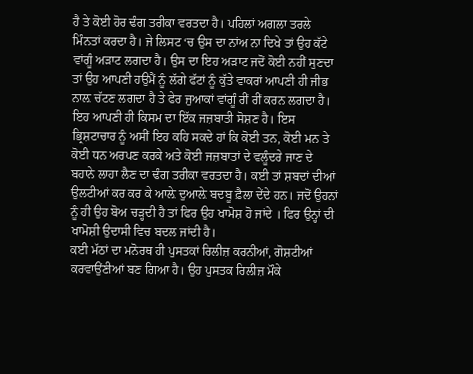ਹੈ ਤੇ ਕੋਈ ਹੋਰ ਢੰਗ ਤਰੀਕਾ ਵਰਤਦਾ ਹੈ। ਪਹਿਲਾਂ ਅਗਲਾ ਤਰਲੇ ਮਿੰਨਤਾਂ ਕਰਦਾ ਹੈ। ਜੇ ਲਿਸਟ ‘ਚ ਉਸ ਦਾ ਨਾਂਅ ਨਾ ਦਿਖੇ ਤਾਂ ਉਹ ਕੱਟੇ ਵਾਂਗੂੰ ਅੜਾਟ ਲਗਦਾ ਹੈ। ਉਸ ਦਾ ਇਹ ਅੜਾਟ ਜਦੋਂ ਕੋਈ ਨਹੀਂ ਸੁਣਦਾ ਤਾਂ ਉਹ ਆਪਣੀ ਹਉਮੈਂ ਨੂੰ ਲੱਗੇ ਫੱਟਾਂ ਨੂੰ ਕੁੱਤੇ ਵਾਕਰਾਂ ਆਪਣੀ ਹੀ ਜੀਭ ਨਾਲ਼ ਚੱਟਣ ਲਗਦਾ ਹੈ ਤੇ ਫੇਰ ਜੁਆਕਾਂ ਵਾਂਗੂੰ ਰੀਂ ਰੀਂ ਕਰਨ ਲਗਦਾ ਹੈ। ਇਹ ਆਪਣੀ ਹੀ ਕਿਸਮ ਦਾ ਇੱਕ ਜਜ਼ਬਾਤੀ ਸੋਸ਼ਣ ਹੈ। ਇਸ ਭ੍ਰਿਸ਼ਟਾਚਾਰ ਨੂੰ ਅਸੀਂ ਇਹ ਕਹਿ ਸਕਦੇ ਹਾਂ ਕਿ ਕੋਈ ਤਨ, ਕੋਈ ਮਨ ਤੇ ਕੋਈ ਧਨ ਅਰਪਣ ਕਰਕੇ ਅਤੇ ਕੋਈ ਜਜ਼ਬਾਤਾਂ ਦੇ ਵਲੂੰਦਰੇ ਜਾਣ ਦੇ ਬਹਾਨੇ ਲਾਹਾ ਲੈਣ ਦਾ ਢੰਗ ਤਰੀਕਾ ਵਰਤਦਾ ਹੈ। ਕਈ ਤਾਂ ਸ਼ਬਦਾਂ ਦੀਆਂ ਉਲਟੀਆਂ ਕਰ ਕਰ ਕੇ ਆਲ਼ੇ ਦੁਆਲ਼ੇ ਬਦਬੂ ਫ਼ੈਲਾ ਦੇਂਦੇ ਹਨ। ਜਦੋਂ ਉਹਨਾਂ ਨੂੰ ਹੀ ਉਹ ਬੋਅ ਚੜ੍ਹਦੀ ਹੈ ਤਾਂ ਫਿਰ ਉਹ ਖਾਮੋਸ਼ ਹੋ ਜਾਂਦੇ । ਫਿਰ ਉਨ੍ਹਾਂ ਦੀ ਖਾਮੋਸ਼ੀ ਉਦਾਸੀ ਵਿਚ ਬਦਲ ਜਾਂਦੀ ਹੈ।
ਕਈ ਮੱਠਾਂ ਦਾ ਮਨੋਰਥ ਹੀ ਪੁਸਤਕਾਂ ਰਿਲੀਜ਼ ਕਰਨੀਆਂ, ਗੋਸ਼ਟੀਆਂ ਕਰਵਾਉਂਣੀਆਂ ਬਣ ਗਿਆ ਹੈ। ਉਹ ਪੁਸਤਕ ਰਿਲੀਜ਼ ਮੌਕੇ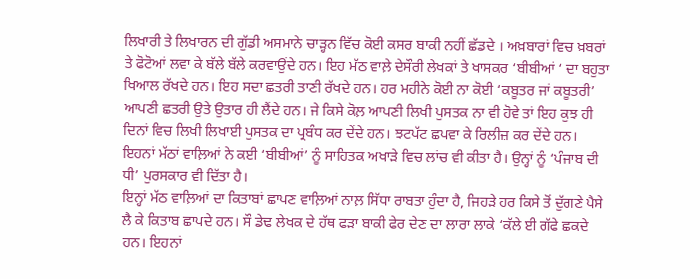ਲਿਖਾਰੀ ਤੇ ਲਿਖਾਰਨ ਦੀ ਗੁੱਡੀ ਅਸਮਾਨੇ ਚਾੜ੍ਹਨ ਵਿੱਚ ਕੋਈ ਕਸਰ ਬਾਕੀ ਨਹੀਂ ਛੱਡਦੇ । ਅਖ਼ਬਾਰਾਂ ਵਿਚ ਖ਼ਬਰਾਂ ਤੇ ਫੋਟੋਆਂ ਲਵਾ ਕੇ ਬੱਲੇ ਬੱਲੇ ਕਰਵਾਉਂਦੇ ਹਨ। ਇਹ ਮੱਠ ਵਾਲ਼ੇ ਦੇਸੌਰੀ ਲੇਖਕਾਂ ਤੇ ਖਾਸਕਰ ‘ਬੀਬੀਆਂ ‘ ਦਾ ਬਹੁਤਾ ਖਿਆਲ ਰੱਖਦੇ ਹਨ। ਇਹ ਸਦਾ ਛਤਰੀ ਤਾਣੀ ਰੱਖਦੇ ਹਨ। ਹਰ ਮਹੀਨੇ ਕੋਈ ਨਾ ਕੋਈ ‘ਕਬੂਤਰ ਜਾਂ ਕਬੂਤਰੀ’ ਆਪਣੀ ਛਤਰੀ ਉਤੇ ਉਤਾਰ ਹੀ ਲੈਂਦੇ ਹਨ। ਜੇ ਕਿਸੇ ਕੋਲ਼ ਆਪਣੀ ਲਿਖੀ ਪੁਸਤਕ ਨਾ ਵੀ ਹੋਵੇ ਤਾਂ ਇਹ ਕੁਝ ਹੀ ਦਿਨਾਂ ਵਿਚ ਲਿਖੀ ਲਿਖਾਈ ਪੁਸਤਕ ਦਾ ਪ੍ਰਬੰਧ ਕਰ ਦੇਂਦੇ ਹਨ। ਝਟਪੱਟ ਛਪਵਾ ਕੇ ਰਿਲੀਜ਼ ਕਰ ਦੇਂਦੇ ਹਨ। ਇਹਨਾਂ ਮੱਠਾਂ ਵਾਲ਼ਿਆਂ ਨੇ ਕਈ ‘ਬੀਬੀਆਂ’ ਨੂੰ ਸਾਹਿਤਕ ਅਖਾੜੇ ਵਿਚ ਲਾਂਚ ਵੀ ਕੀਤਾ ਹੈ। ਉਨ੍ਹਾਂ ਨੂੰ ‘ਪੰਜਾਬ ਦੀ ਧੀ’ ਪੁਰਸਕਾਰ ਵੀ ਦਿੱਤਾ ਹੈ।
ਇਨ੍ਹਾਂ ਮੱਠ ਵਾਲ਼ਿਆਂ ਦਾ ਕਿਤਾਬਾਂ ਛਾਪਣ ਵਾਲ਼ਿਆਂ ਨਾਲ਼ ਸਿੱਧਾ ਰਾਬਤਾ ਹੁੰਦਾ ਹੈ, ਜਿਹੜੇ ਹਰ ਕਿਸੇ ਤੋਂ ਦੁੱਗਣੇ ਪੈਸੇ ਲੈ ਕੇ ਕਿਤਾਬ ਛਾਪਦੇ ਹਨ। ਸੌ ਡੇਢ ਲੇਖਕ ਦੇ ਹੱਥ ਫੜਾ ਬਾਕੀ ਫੇਰ ਦੇਣ ਦਾ ਲਾਰਾ ਲਾਕੇ ‘ਕੱਲੇ ਈ ਗੱਫੇ ਛਕਦੇ ਹਨ। ਇਹਨਾਂ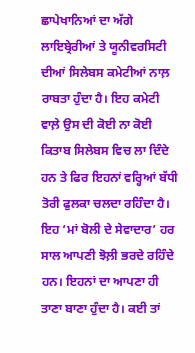ਛਾਪੇਖਾਨਿਆਂ ਦਾ ਅੱਗੇ ਲਾਇਬ੍ਰੇਰੀਆਂ ਤੇ ਯੂਨੀਵਰਸਿਟੀ ਦੀਆਂ ਸਿਲੇਬਸ ਕਮੇਟੀਆਂ ਨਾਲ਼ ਰਾਬਤਾ ਹੁੰਦਾ ਹੈ। ਇਹ ਕਮੇਟੀ ਵਾਲ਼ੇ ਉਸ ਦੀ ਕੋਈ ਨਾ ਕੋਈ ਕਿਤਾਬ ਸਿਲੇਬਸ ਵਿਚ ਲਾ ਦਿੰਦੇ ਹਨ ਤੇ ਫਿਰ ਇਹਨਾਂ ਵਰ੍ਹਿਆਂ ਬੱਧੀ ਤੋਰੀ ਫੁਲਕਾ ਚਲਦਾ ਰਹਿੰਦਾ ਹੈ। ਇਹ ‘ਮਾਂ ਬੋਲੀ ਦੇ ਸੇਵਾਦਾਰ’ ਹਰ ਸਾਲ ਆਪਣੀ ਝੋਲ਼ੀ ਭਰਦੇ ਰਹਿੰਦੇ ਹਨ। ਇਹਨਾਂ ਦਾ ਆਪਣਾ ਹੀ ਤਾਣਾ ਬਾਣਾ ਹੁੰਦਾ ਹੈ। ਕਈ ਤਾਂ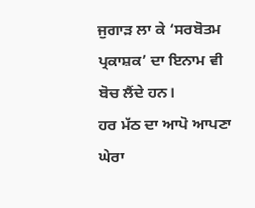ਜੁਗਾੜ ਲਾ ਕੇ ‘ਸਰਬੋਤਮ ਪ੍ਰਕਾਸ਼ਕ’ ਦਾ ਇਨਾਮ ਵੀ ਬੋਚ ਲੈਂਦੇ ਹਨ।
ਹਰ ਮੱਠ ਦਾ ਆਪੋ ਆਪਣਾ ਘੇਰਾ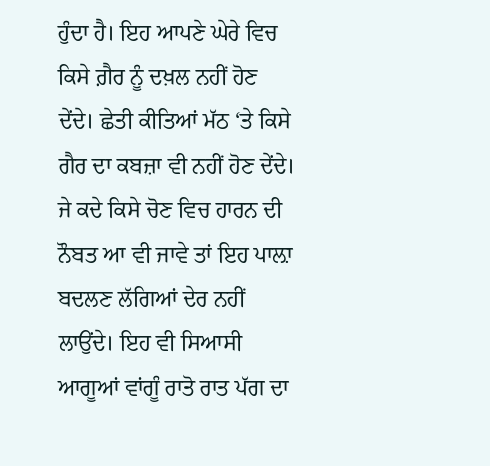ਹੁੰਦਾ ਹੈ। ਇਹ ਆਪਣੇ ਘੇਰੇ ਵਿਚ ਕਿਸੇ ਗ਼ੈਰ ਨੂੰ ਦਖ਼ਲ ਨਹੀਂ ਹੋਣ ਦੇਂਦੇ। ਛੇਤੀ ਕੀਤਿਆਂ ਮੱਠ ‘ਤੇ ਕਿਸੇ ਗੈਰ ਦਾ ਕਬਜ਼ਾ ਵੀ ਨਹੀਂ ਹੋਣ ਦੇਂਦੇ। ਜੇ ਕਦੇ ਕਿਸੇ ਚੋਣ ਵਿਚ ਹਾਰਨ ਦੀ ਨੌਬਤ ਆ ਵੀ ਜਾਵੇ ਤਾਂ ਇਹ ਪਾਲ਼ਾ ਬਦਲਣ ਲੱਗਿਆਂ ਦੇਰ ਨਹੀਂ ਲਾਉਂਦੇ। ਇਹ ਵੀ ਸਿਆਸੀ ਆਗੂਆਂ ਵਾਂਗੂੰ ਰਾਤੋ ਰਾਤ ਪੱਗ ਦਾ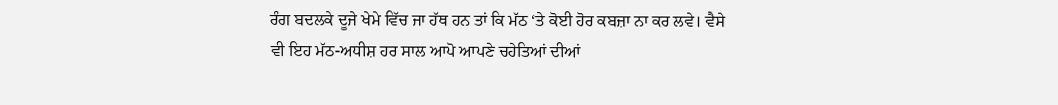ਰੰਗ ਬਦਲਕੇ ਦੂਜੇ ਖੇਮੇ ਵਿੱਚ ਜਾ ਹੱਥ ਹਨ ਤਾਂ ਕਿ ਮੱਠ ‘ਤੇ ਕੋਈ ਹੋਰ ਕਬਜ਼ਾ ਨਾ ਕਰ ਲਵੇ। ਵੈਸੇ ਵੀ ਇਹ ਮੱਠ-ਅਧੀਸ਼ ਹਰ ਸਾਲ ਆਪੋ ਆਪਣੇ ਚਹੇਤਿਆਂ ਦੀਆਂ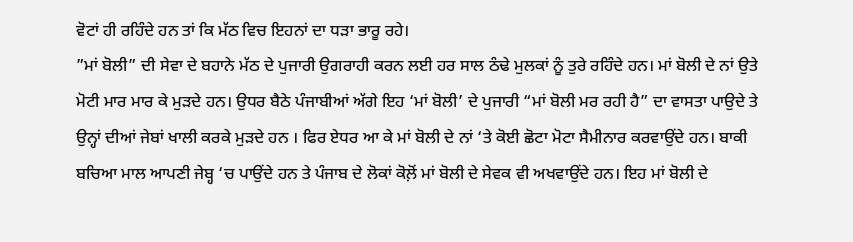ਵੋਟਾਂ ਹੀ ਰਹਿੰਦੇ ਹਨ ਤਾਂ ਕਿ ਮੱਠ ਵਿਚ ਇਹਨਾਂ ਦਾ ਧੜਾ ਭਾਰੂ ਰਹੇ।
”ਮਾਂ ਬੋਲੀ” ਦੀ ਸੇਵਾ ਦੇ ਬਹਾਨੇ ਮੱਠ ਦੇ ਪੁਜਾਰੀ ਉਗਰਾਹੀ ਕਰਨ ਲਈ ਹਰ ਸਾਲ ਠੰਢੇ ਮੁਲਕਾਂ ਨੂੰ ਤੁਰੇ ਰਹਿੰਦੇ ਹਨ। ਮਾਂ ਬੋਲੀ ਦੇ ਨਾਂ ਉਤੇ ਮੋਟੀ ਮਾਰ ਮਾਰ ਕੇ ਮੁੜਦੇ ਹਨ। ਉਧਰ ਬੈਠੇ ਪੰਜਾਬੀਆਂ ਅੱਗੇ ਇਹ ‘ਮਾਂ ਬੋਲੀ’ ਦੇ ਪੁਜਾਰੀ “ਮਾਂ ਬੋਲੀ ਮਰ ਰਹੀ ਹੈ” ਦਾ ਵਾਸਤਾ ਪਾਉਦੇ ਤੇ ਉਨ੍ਹਾਂ ਦੀਆਂ ਜੇਬਾਂ ਖਾਲੀ ਕਰਕੇ ਮੁੜਦੇ ਹਨ । ਫਿਰ ਏਧਰ ਆ ਕੇ ਮਾਂ ਬੋਲੀ ਦੇ ਨਾਂ ‘ਤੇ ਕੋਈ ਛੋਟਾ ਮੋਟਾ ਸੈਮੀਨਾਰ ਕਰਵਾਉਂਦੇ ਹਨ। ਬਾਕੀ ਬਚਿਆ ਮਾਲ ਆਪਣੀ ਜੇਬ੍ਹ ‘ਚ ਪਾਉਂਦੇ ਹਨ ਤੇ ਪੰਜਾਬ ਦੇ ਲੋਕਾਂ ਕੋਲ਼ੋਂ ਮਾਂ ਬੋਲੀ ਦੇ ਸੇਵਕ ਵੀ ਅਖਵਾਉਂਦੇ ਹਨ। ਇਹ ਮਾਂ ਬੋਲੀ ਦੇ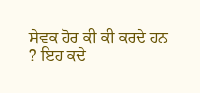ਸੇਵਕ ਹੋਰ ਕੀ ਕੀ ਕਰਦੇ ਹਨ ? ਇਹ ਕਦੇ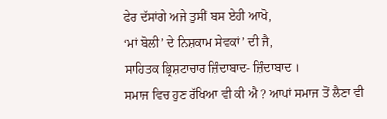ਫੇਰ ਦੱਸਾਂਗੇ ਅਜੇ ਤੁਸੀਂ ਬਸ ਏਹੀ ਆਖੋ,
‘ਮਾਂ ਬੋਲੀ’ ਦੇ ਨਿਸ਼ਕਾਮ ਸੇਵਕਾਂ’ ਦੀ ਜੈ,
ਸਾਹਿਤਕ ਭ੍ਰਿਸ਼ਟਾਚਾਰ ਜ਼ਿੰਦਾਬਾਦ- ਜ਼ਿੰਦਾਬਾਦ ।
ਸਮਾਜ ਵਿਚ ਹੁਣ ਰੱਖਿਆ ਵੀ ਕੀ ਐ ? ਆਪਾਂ ਸਮਾਜ ਤੋਂ ਲੈਣਾ ਵੀ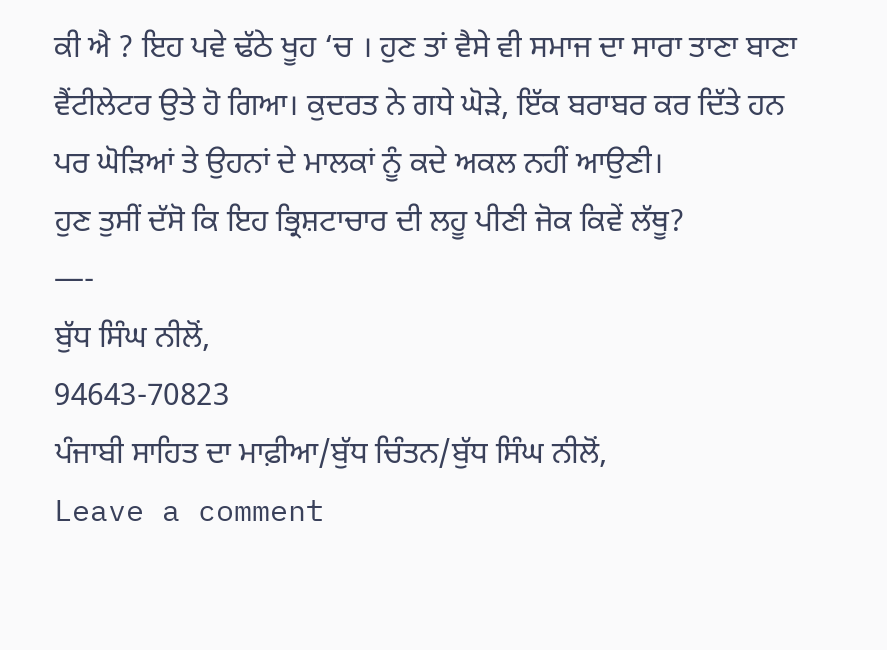ਕੀ ਐ ? ਇਹ ਪਵੇ ਢੱਠੇ ਖੂਹ ‘ਚ । ਹੁਣ ਤਾਂ ਵੈਸੇ ਵੀ ਸਮਾਜ ਦਾ ਸਾਰਾ ਤਾਣਾ ਬਾਣਾ ਵੈਂਟੀਲੇਟਰ ਉਤੇ ਹੋ ਗਿਆ। ਕੁਦਰਤ ਨੇ ਗਧੇ ਘੋੜੇ, ਇੱਕ ਬਰਾਬਰ ਕਰ ਦਿੱਤੇ ਹਨ ਪਰ ਘੋੜਿਆਂ ਤੇ ਉਹਨਾਂ ਦੇ ਮਾਲਕਾਂ ਨੂੰ ਕਦੇ ਅਕਲ ਨਹੀਂ ਆਉਣੀ।
ਹੁਣ ਤੁਸੀਂ ਦੱਸੋ ਕਿ ਇਹ ਭ੍ਰਿਸ਼ਟਾਚਾਰ ਦੀ ਲਹੂ ਪੀਣੀ ਜੋਕ ਕਿਵੇਂ ਲੱਥੂ?
—-
ਬੁੱਧ ਸਿੰਘ ਨੀਲੋਂ,
94643-70823
ਪੰਜਾਬੀ ਸਾਹਿਤ ਦਾ ਮਾਫ਼ੀਆ/ਬੁੱਧ ਚਿੰਤਨ/ਬੁੱਧ ਸਿੰਘ ਨੀਲੋਂ,
Leave a comment